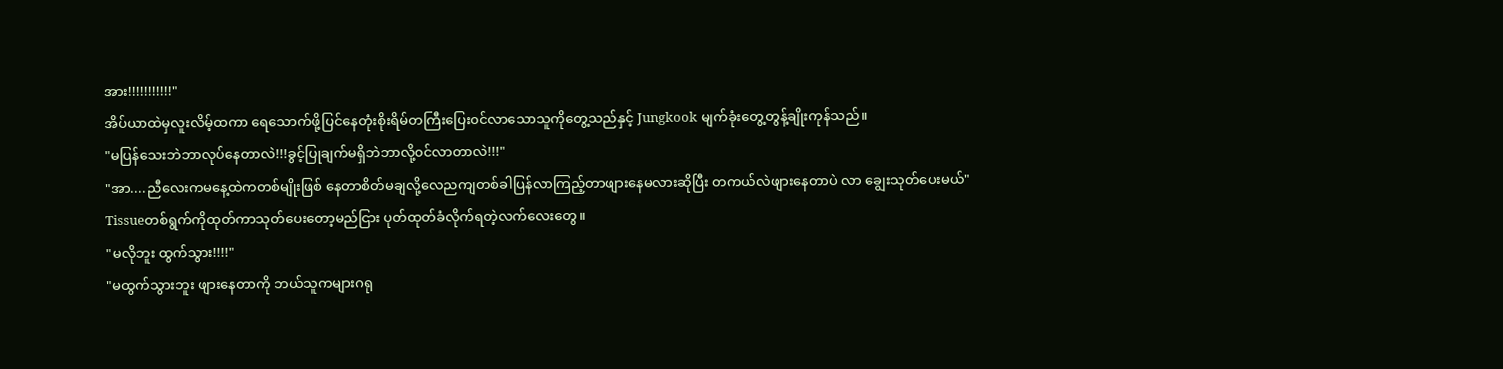အား!!!!!!!!!!!"
အိပ်ယာထဲမှလူးလိမ့်ထကာ ရေသောက်ဖို့ပြင်နေတုံးစိုးရိမ်တကြီးပြေး၀င်လာသောသူကိုတွေ့သည်နှင့် Jungkook မျက်ခုံးတွေ့တွန့်ချိုးကုန်သည်။
"မပြန်သေးဘဲဘာလုပ်နေတာလဲ!!!ခွင့်ပြုချက်မရှိဘဲဘာလို့၀င်လာတာလဲ!!!"
"အာ....ညီလေးကမနေ့ထဲကတစ်မျိုးဖြစ် နေတာစိတ်မချလို့လေညကျတစ်ခါပြန်လာကြည့်တာဖျားနေမလားဆိုပြီး တကယ်လဲဖျားနေတာပဲ လာ ချွေးသုတ်ပေးမယ်"
Tissueတစ်ရွက်ကိုထုတ်ကာသုတ်ပေးတော့မည်ငြား ပုတ်ထုတ်ခံလိုက်ရတဲ့လက်လေးတွေ။
"မလိုဘူး ထွက်သွား!!!!"
"မထွက်သွားဘူး ဖျားနေတာကို ဘယ်သူကများဂရု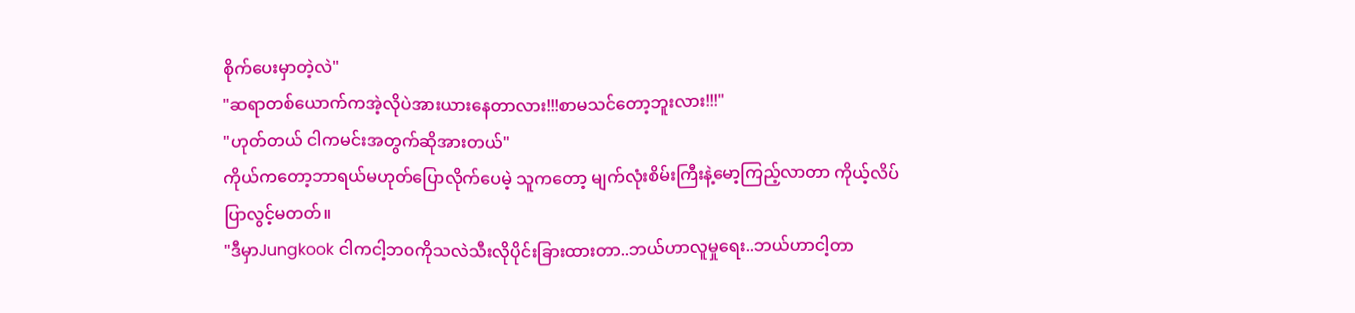စိုက်ပေးမှာတဲ့လဲ"
"ဆရာတစ်ယောက်ကအဲ့လိုပဲအားယားနေတာလား!!!စာမသင်တော့ဘူးလား!!!"
"ဟုတ်တယ် ငါကမင်းအတွက်ဆိုအားတယ်"
ကိုယ်ကတော့ဘာရယ်မဟုတ်ပြောလိုက်ပေမဲ့ သူကတော့ မျက်လုံးစိမ်းကြီးနဲ့မော့ကြည့်လာတာ ကိုယ့်လိပ်ပြာလွင့်မတတ်။
"ဒီမှာJungkook ငါကငါ့ဘ၀ကိုသလဲသီးလိုပိုင်းခြားထားတာ..ဘယ်ဟာလူမှုရေး..ဘယ်ဟာငါ့တာ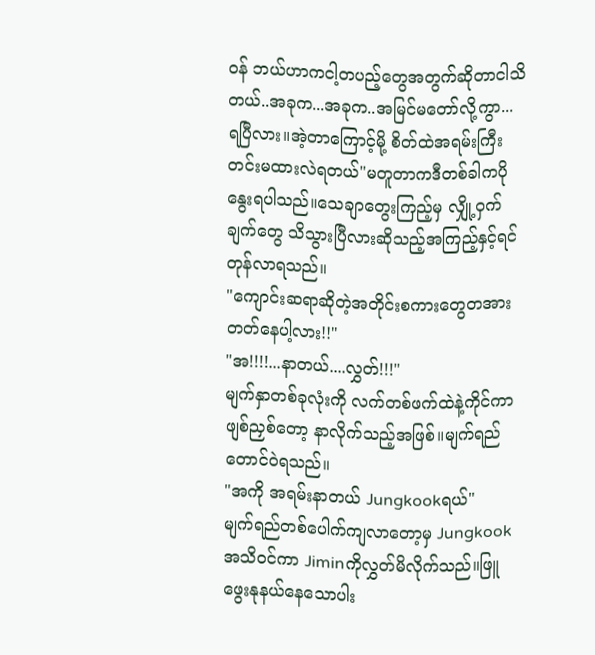၀န် ဘယ်ဟာကငါ့တပည့်တွေအတွက်ဆိုတာငါသိတယ်..အခုက...အခုက..အမြင်မတော်လို့ကွာ...
ရပြီလား။အဲ့တာကြောင့်မို့ စိတ်ထဲအရမ်းကြီးတင်းမထားလဲရတယ်"မတူတာကဒီတစ်ခါကပိုနွေးရပါသည်။သေချာတွေးကြည့်မှ လျှို့ဝှက်ချက်တွေ သိသွားပြီလားဆိုသည့်အကြည့်နှင့်ရင်တုန်လာရသည်။
"ကျောင်းဆရာဆိုတဲ့အတိုင်းစကားတွေတအားတတ်နေပါ့လား!!"
"အ!!!!...နာတယ်....လွှတ်!!!"
မျက်နှာတစ်ခုလုံးကို လက်တစ်ဖက်ထဲနဲ့ကိုင်ကာဖျစ်ညှစ်တော့ နာလိုက်သည့်အဖြစ်။မျက်ရည်တောင်၀ဲရသည်။
"အကို အရမ်းနာတယ် Jungkookရယ်"
မျက်ရည်တစ်ပေါက်ကျလာတော့မှ Jungkookအသိဝင်ကာ Jiminကိုလွှတ်မိလိုက်သည်။ဖြူဖွေးနုနယ်နေသောပါး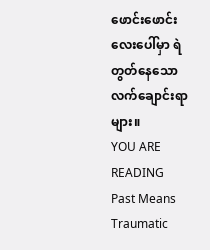ဖောင်းဖောင်းလေးပေါ်မှာ ရဲတွတ်နေသောလက်ချောင်းရာများ။
YOU ARE READING
Past Means Traumatic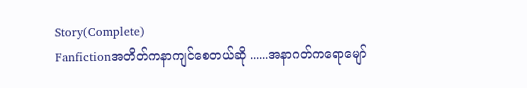Story(Complete)
Fanfictionအတိတ်ကနာကျင်စေတယ်ဆို ......အနာဂတ်ကရောမျော်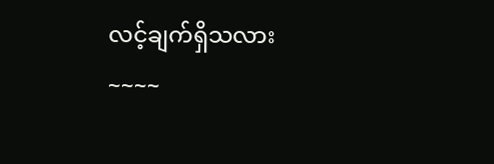လင့်ချက်ရှိသလား~~~~